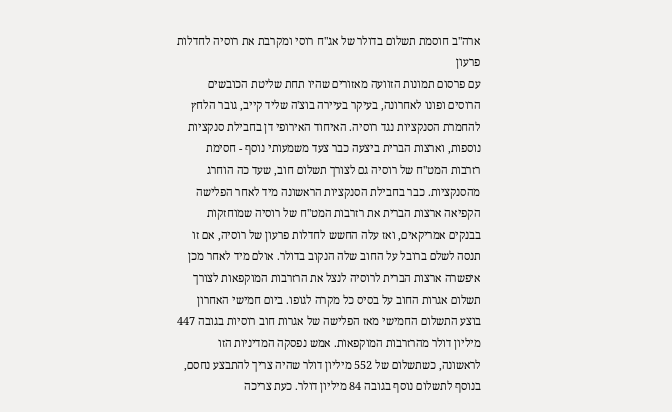ארה"ב חוסמת תשלום בדולר של אג"ח רוסי ומקרבת את רוסיה לחדלות פרעון
עם פרסום תמונות הזוועה מאזורים שהיו תחת שליטת הכובשים הרוסים ופונו לאחרונה, בעיקר בעיירה בוצ'ה שליד קייב, גובר הלחץ להחמרת הסנקציות נגד רוסיה. האיחוד האירופי דן בחבילת סנקציות נוספות, וארצות הברית ביצעה כבר צעד משמעותי נוסף - חסימת רזרבות המט"ח של רוסיה גם לצורך תשלום חוב, שעד כה הוחרג מהסנקציות. כבר בחבילת הסנקציות הראשונה מיד לאחר הפלישה הקפיאה ארצות הברית את רזרבות המט"ח של רוסיה שמוחזקות בבנקים אמריקאים, ואז עלה החשש לחדלות פרעון של רוסיה, אם זו תנסה לשלם ברובל על החוב שלה הנקוב בדולר. אולם מיד לאחר מכן איפשרה ארצות הברית לרוסיה לנצל את הרזרבות המוקפאות לצורך תשלום אגרות החוב על בסיס כל מקרה לגופו. ביום חמישי האחרון בוצע התשלום החמישי מאז הפלישה של אגרות חוב רוסיות בגובה 447 מיליון דולר מהרזרבות המוקפאות. אמש נפסקה המדיניות הזו לראשונה, כשתשלום של 552 מיליון דולר שהיה צריך להתבצע נחסם, בנוסף לתשלום נוסף בגובה 84 מיליון דולר. כעת צריכה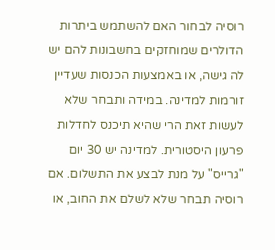רוסיה לבחור האם להשתמש ביתרות הדולרים שמוחזקים בחשבונות להם יש לה גישה, או באמצעות הכנסות שעדיין זורמות למדינה. במידה ותבחר שלא לעשות זאת הרי שהיא תיכנס לחדלות פרעון היסטורית. למדינה יש 30 יום "גרייס" על מנת לבצע את התשלום. אם רוסיה תבחר שלא לשלם את החוב, או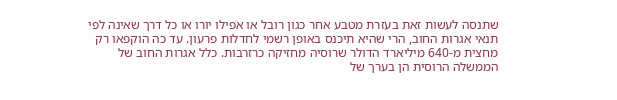שתנסה לעשות זאת בעזרת מטבע אחר כגון רובל או אפילו יורו או כל דרך שאינה לפי תנאי אגרות החוב, הרי שהיא תיכנס באופן רשמי לחדלות פרעון. עד כה הוקפאו רק מחצית מ-640 מיליארד הדולר שרוסיה מחזיקה כרזרבות. כלל אגרות החוב של הממשלה הרוסית הן בערך של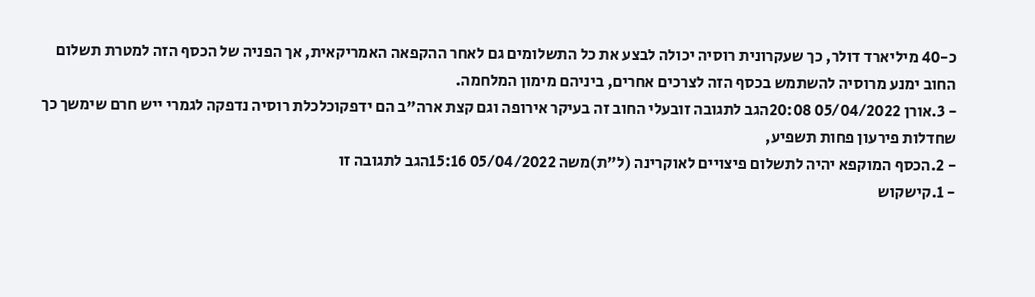כ-40 מיליארד דולר, כך שעקרונית רוסיה יכולה לבצע את כל התשלומים גם לאחר ההקפאה האמריקאית, אך הפניה של הכסף הזה למטרת תשלום החוב ימנע מרוסיה להשתמש בכסף הזה לצרכים אחרים, ביניהם מימון המלחמה.
- 3.אורן 05/04/2022 20:08הגב לתגובה זובעלי החוב זה בעיקר אירופה וגם קצת ארה"ב הם ידפקוכלכלת רוסיה נדפקה לגמרי ייש חרם שימשך כך שחדלות פירעון פחות תשפיע,
- 2.הכסף המוקפא יהיה לתשלום פיצויים לאוקרינה (ל"ת)משה 05/04/2022 15:16הגב לתגובה זו
- 1.קישקוש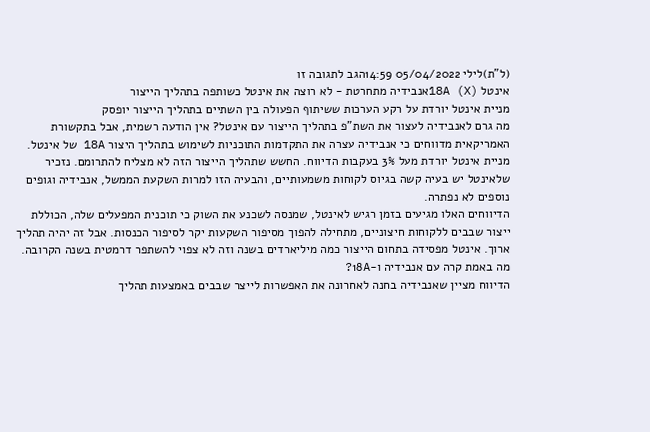(ל"ת)לילי 05/04/2022 14:59הגב לתגובה זו
אינטל 18A (X)אנבידיה מתחרטת - לא רוצה את אינטל כשותפה בתהליך הייצור
מניית אינטל יורדת על רקע הערכות ששיתוף הפעולה בין השתיים בתהליך הייצור יופסק
מה גרם לאנבידיה לעצור את השת"פ בתהליך הייצור עם אינטל? אין הודעה רשמית, אבל בתקשורת האמריקאית מדווחים כי אנבידיה עצרה את התקדמות התוכניות לשימוש בתהליך היצור 18A של אינטל. מניית אינטל יורדת מעל 3% בעקבות הדיווח. החשש שתהליך הייצור הזה לא מצליח להתרומם. נזכיר שלאינטל יש בעיה קשה בגיוס לקוחות משמעותיים, והבעיה הזו למרות השקעת הממשל, אנבידיה וגופים נוספים לא נפתרה.
הדיווחים האלו מגיעים בזמן רגיש לאינטל, שמנסה לשכנע את השוק כי תוכנית המפעלים שלה, הכוללת ייצור שבבים ללקוחות חיצוניים, מתחילה להפוך מסיפור השקעות יקר לסיפור הכנסות. אבל זה יהיה תהליך ארוך. אינטל מפסידה בתחום הייצור כמה מיליארדים בשנה וזה לא צפוי להשתפר דרמטית בשנה הקרובה.
מה באמת קרה עם אנבידיה ו-18A?
הדיווח מציין שאנבידיה בחנה לאחרונה את האפשרות לייצר שבבים באמצעות תהליך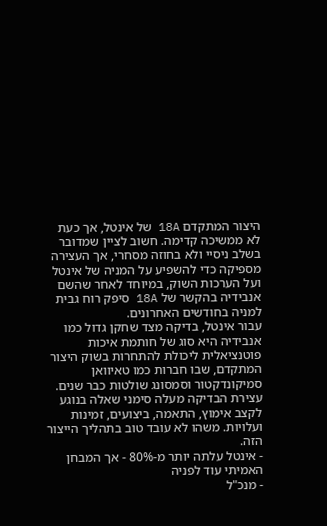היצור המתקדם 18A של אינטל, אך כעת לא ממשיכה קדימה. חשוב לציין שמדובר בשלב ניסיי ולא בחוזה מסחרי, אך העצירה מספיקה כדי להשפיע על המניה של אינטל ועל הערכות השוק, במיוחד לאחר שהשם אנבידיה בהקשר של 18A סיפק רוח גבית למניה בחודשים האחרונים.
עבור אינטל, בדיקה מצד שחקן גדול כמו אנבידיה היא סוג של חותמת איכות פוטנציאלית ליכולת להתחרות בשוק היצור המתקדם, שבו חברות כמו טאיוואן סמיקונדקטור וסמסונג שולטות כבר שנים. עצירת הבדיקה מעלה סימני שאלה בנוגע לקצב אימוץ, התאמה, ביצועים, זמינות ועלויות. משהו לא עובד טוב בתהליך הייצור הזה.
- אינטל עלתה יותר מ-80% - אך המבחן האמיתי עוד לפניה
- מנכ"ל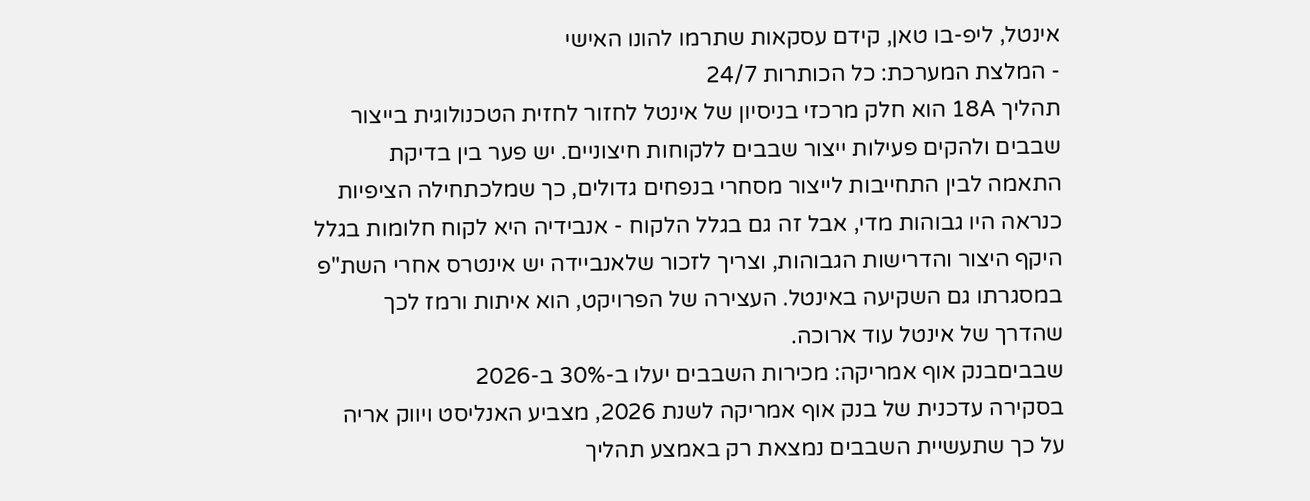אינטל, ליפ-בו טאן, קידם עסקאות שתרמו להונו האישי
- המלצת המערכת: כל הכותרות 24/7
תהליך 18A הוא חלק מרכזי בניסיון של אינטל לחזור לחזית הטכנולוגית בייצור שבבים ולהקים פעילות ייצור שבבים ללקוחות חיצוניים. יש פער בין בדיקת התאמה לבין התחייבות לייצור מסחרי בנפחים גדולים, כך שמלכתחילה הציפיות כנראה היו גבוהות מדי, אבל זה גם בגלל הלקוח - אנבידיה היא לקוח חלומות בגלל היקף היצור והדרישות הגבוהות, וצריך לזכור שלאנביידה יש אינטרס אחרי השת"פ במסגרתו גם השקיעה באינטל. העצירה של הפרויקט, הוא איתות ורמז לכך שהדרך של אינטל עוד ארוכה.
שבביםבנק אוף אמריקה: מכירות השבבים יעלו ב-30% ב-2026
בסקירה עדכנית של בנק אוף אמריקה לשנת 2026, מצביע האנליסט ויווק אריה על כך שתעשיית השבבים נמצאת רק באמצע תהליך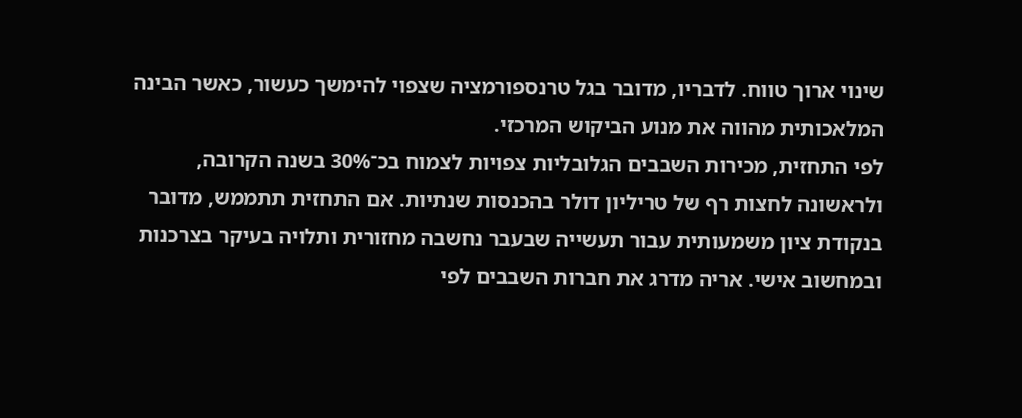שינוי ארוך טווח. לדבריו, מדובר בגל טרנספורמציה שצפוי להימשך כעשור, כאשר הבינה המלאכותית מהווה את מנוע הביקוש המרכזי.
לפי התחזית, מכירות השבבים הגלובליות צפויות לצמוח בכ־30% בשנה הקרובה, ולראשונה לחצות רף של טריליון דולר בהכנסות שנתיות. אם התחזית תתממש, מדובר בנקודת ציון משמעותית עבור תעשייה שבעבר נחשבה מחזורית ותלויה בעיקר בצרכנות ובמחשוב אישי. אריה מדרג את חברות השבבים לפי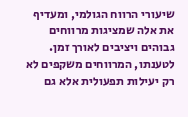שיעורי הרווח הגולמי, ומעדיף את אלה שמציגות מרווחים גבוהים ויציבים לאורך זמן. לטענתו, המרווחים משקפים לא רק יעילות תפעולית אלא גם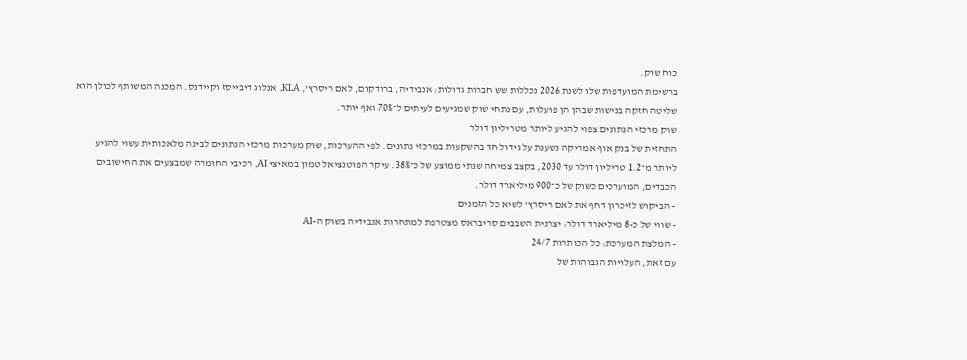כוח שוק.
ברשימת המועדפות שלו לשנת 2026 נכללות שש חברות גדולות: אנבידיה, ברודקום, לאם ריסרץ’, KLA, אנלוג דיבייסז וקיידנס. המכנה המשותף לכולן הוא שליטה חזקה בנישות שבהן הן פועלות, עם נתחי שוק שמגיעים לעיתים ל־70% ואף יותר.
שוק מרכזי הנתונים צפוי להגיע ליותר מטריליון דולר
התחזית של בנק אוף אמריקה נשענת על גידול חד בהשקעות במרכזי נתונים. לפי ההערכות, שוק מערכות מרכזי הנתונים לבינה מלאכותית עשוי להגיע ליותר מ־1.2 טריליון דולר עד 2030, בקצב צמיחה שנתי ממוצע של כ־38%. עיקר הפוטנציאל טמון במאיצי AI, רכיבי החומרה שמבצעים את החישובים הכבדים, המוערכים כשוק של כ־900 מיליארד דולר.
- הביקוש לזיכרון דחף את לאם ריסרץ’ לשיא כל הזמנים
- שווי של כ-8 מיליארד דולר: יצרנית השבבים סריבראס מצטרפת למתחרות אנבידיה בשוק ה-AI
- המלצת המערכת: כל הכותרות 24/7
עם זאת, העלויות הגבוהות של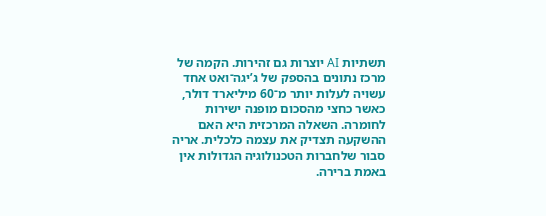תשתיות AI יוצרות גם זהירות. הקמה של מרכז נתונים בהספק של ג’יגה־ואט אחד עשויה לעלות יותר מ־60 מיליארד דולר, כאשר כחצי מהסכום מופנה ישירות לחומרה. השאלה המרכזית היא האם ההשקעה תצדיק את עצמה כלכלית. אריה סבור שלחברות הטכנולוגיה הגדולות אין באמת ברירה.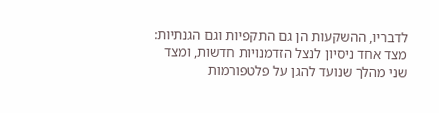לדבריו, ההשקעות הן גם התקפיות וגם הגנתיות: מצד אחד ניסיון לנצל הזדמנויות חדשות, ומצד שני מהלך שנועד להגן על פלטפורמות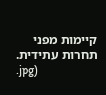קיימות מפני תחרות עתידית.
.jpg)